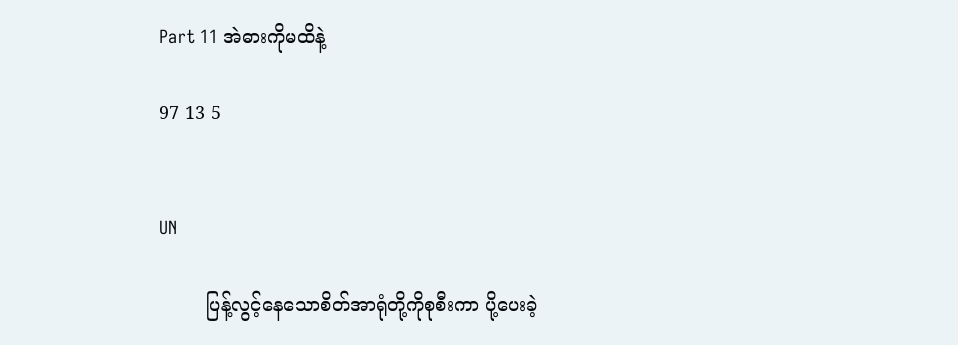Part 11 အဲဓားကိုမထိနဲ့

97 13 5


UN

        ပြန့်လွင့်နေသောစိတ်အာရုံတို့ကိုစုစီးကာ ပို့ပေးခဲ့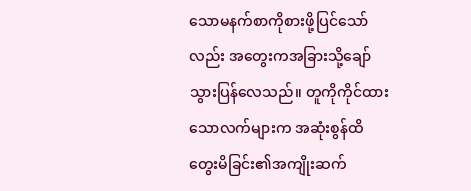သောမနက်စာကိုစားဖို့ပြင်သော်လည်း အတွေးကအခြားသို့ချော်သွားပြန်လေသည်။ တူကိုကိုင်ထားသောလက်များက အဆုံးစွန်ထိတွေးမိခြင်း၏အကျိုးဆက်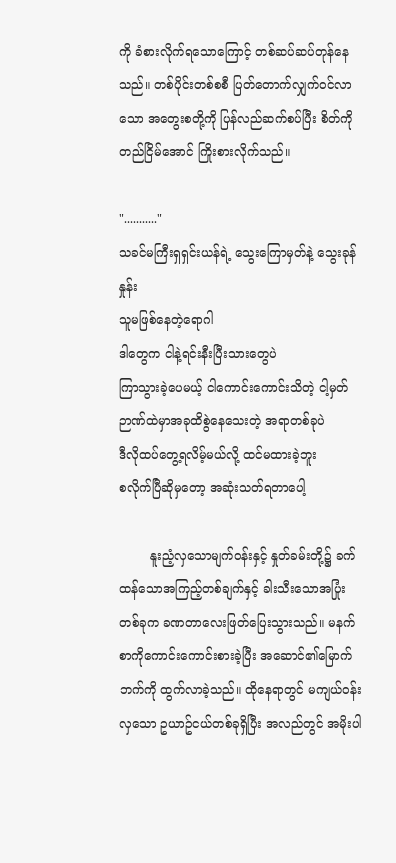ကို ခံစားလိုက်ရသောကြောင့် တစ်ဆပ်ဆပ်တုန်နေသည်။ တစ်ပိုင်းတစ်စစီ ပြတ်တောက်လျှက်ဝင်လာသော အတွေးစတို့ကို ပြန်လည်ဆက်စပ်ပြီး စိတ်ကိုတည်ငြိမ်အောင် ကြိုးစားလိုက်သည်။

"..........."
သခင်မကြီးရှရှင်းယန်ရဲ့ သွေးကြောမှတ်နဲ့ သွေးခုန်နှုန်း
သူမဖြစ်နေတဲ့ရောဂါ
ဒါတွေက ငါနဲ့ရင်းနီးပြီးသားတွေပဲ
ကြာသွားခဲ့ပေမယ့် ငါကောင်းကောင်းသိတဲ့ ငါ့မှတ်ဉာဏ်ထဲမှာအခုထိစွဲနေသေးတဲ့ အရာတစ်ခုပဲ
ဒီလိုထပ်တွေ့ရလိမ့်မယ်လို့ ထင်မထားခဲ့ဘူး
စလိုက်ပြီဆိုမှတော့ အဆုံးသတ်ရတာပေါ့

        နူးညံ့လှသောမျက်ဝန်းနှင့် နှုတ်ခမ်းတို့၌ ခက်ထန်သောအကြည့်တစ်ချက်နှင့် ခါးသီးသောအပြုံးတစ်ခုက ခဏတာလေးဖြတ်ပြေးသွားသည်။ မနက်စာကိုကောင်းကောင်းစားခဲ့ပြီး အဆောင်၏မြောက်ဘက်ကို ထွက်လာခဲ့သည်။ ထိုနေရာတွင် မကျယ်ဝန်းလှသော ဥယာဥ်ငယ်တစ်ခုရှိပြီး အလည်တွင် အမိုးပါ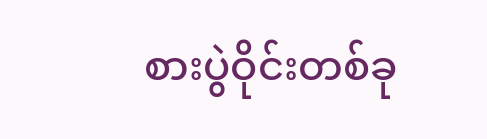စားပွဲဝိုင်းတစ်ခု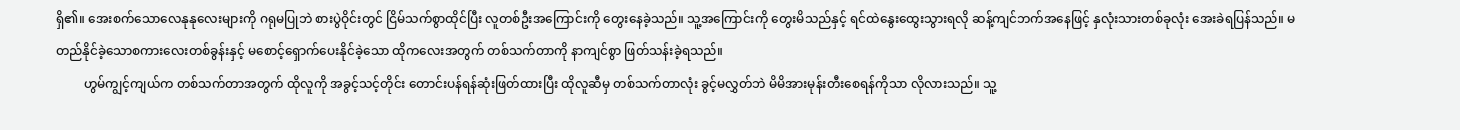ရှိ၏။ အေးစက်သောလေနုနုလေးများကို ဂရုမပြုဘဲ စားပွဲဝိုင်းတွင် ငြိမ်သက်စွာထိုင်ပြီး လူတစ်ဦးအကြောင်းကို တွေးနေခဲ့သည်။ သူ့အကြောင်းကို တွေးမိသည်နှင့် ရင်ထဲနွေးထွေးသွားရလို ဆန့်ကျင်ဘက်အနေဖြင့် နှလုံးသားတစ်ခုလုံး အေးခဲရပြန်သည်။ မတည်နိုင်ခဲ့သောစကားလေးတစ်ခွန်းနှင့် မစောင့်ရှောက်ပေးနိုင်ခဲ့သော ထိုကလေးအတွက် တစ်သက်တာကို နာကျင်စွာ ဖြတ်သန်းခဲ့ရသည်။
         ဟွမ်ကျွင့်ကျယ်က တစ်သက်တာအတွက် ထိုလူကို အခွင့်သင့်တိုင်း တောင်းပန်ရန်ဆုံးဖြတ်ထားပြီး ထိုလူဆီမှ တစ်သက်တာလုံး ခွင့်မလွှတ်ဘဲ မိမိအားမုန်းတီးစေရန်ကိုသာ လိုလားသည်။ သူ့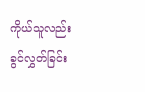ကိုယ်သူလည်း ခွင်လွှတ်ခြင်း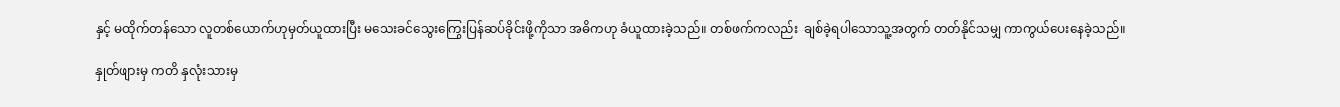နှင့် မထိုက်တန်သော လူတစ်ယောက်ဟုမှတ်ယူထားပြီး မသေးခင်သွေးကြွေးပြန်ဆပ်ခိုင်းဖို့ကိုသာ အဓိကဟု ခံယူထားခဲ့သည်။ တစ်ဖက်ကလည်း  ချစ်ခဲ့ရပါသောသူ့အတွက် တတ်နိုင်သမျှ ကာကွယ်ပေးနေခဲ့သည်။

နှုတ်ဖျားမှ ကတိ နှလုံးသားမှ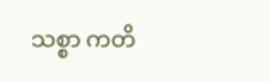သစ္စာ ကတိ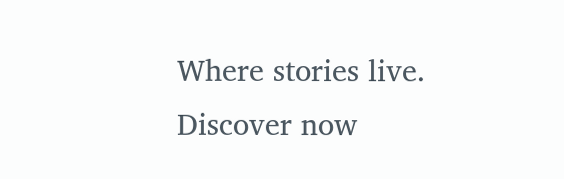Where stories live. Discover now